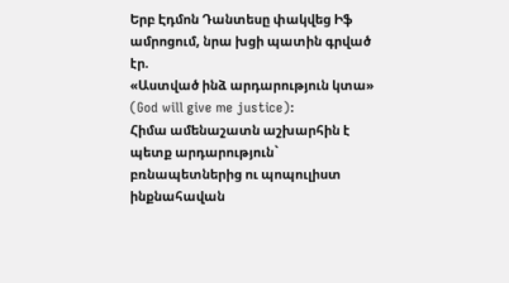Երբ Էդմոն Դանտեսը փակվեց Իֆ ամրոցում, նրա խցի պատին գրված էր.
«Աստված ինձ արդարություն կտա»
(God will give me justice):
Հիմա ամենաշատն աշխարհին է պետք արդարություն` բռնապետներից ու պոպուլիստ ինքնահավան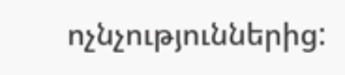ոչնչություններից: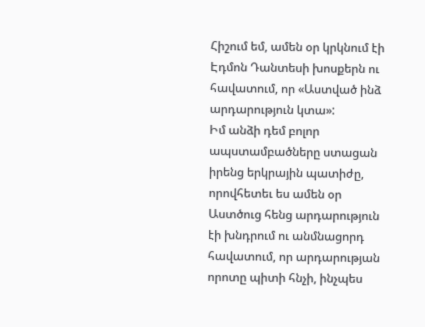Հիշում եմ, ամեն օր կրկնում էի Էդմոն Դանտեսի խոսքերն ու հավատում, որ «Աստված ինձ արդարություն կտա»:
Իմ անձի դեմ բոլոր ապստամբածները ստացան իրենց երկրային պատիժը, որովհետեւ ես ամեն օր Աստծուց հենց արդարություն էի խնդրում ու անմնացորդ հավատում, որ արդարության որոտը պիտի հնչի, ինչպես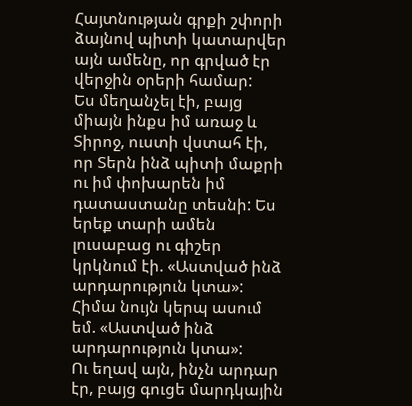Հայտնության գրքի շփորի ձայնով պիտի կատարվեր այն ամենը, որ գրված էր վերջին օրերի համար:
Ես մեղանչել էի, բայց միայն ինքս իմ առաջ և Տիրոջ, ուստի վստահ էի, որ Տերն ինձ պիտի մաքրի ու իմ փոխարեն իմ դատաստանը տեսնի: Ես երեք տարի ամեն լուսաբաց ու գիշեր կրկնում էի. «Աստված ինձ արդարություն կտա»:
Հիմա նույն կերպ ասում եմ. «Աստված ինձ արդարություն կտա»:
Ու եղավ այն, ինչն արդար էր, բայց գուցե մարդկային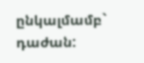ընկալմամբ` դաժան: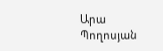Արա Պողոսյան